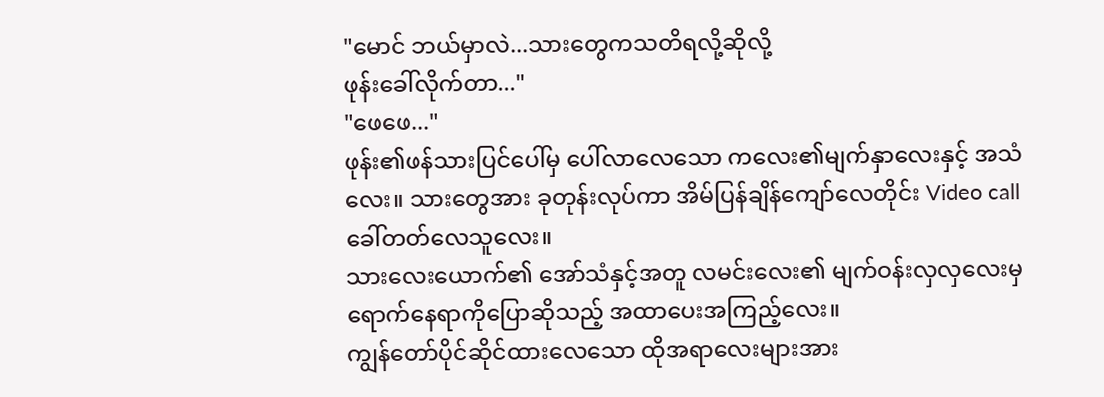"မောင် ဘယ်မှာလဲ...သားတွေကသတိရလို့ဆိုလို့
ဖုန်းခေါ်လိုက်တာ..."
"ဖေဖေ..."
ဖုန်း၏ဖန်သားပြင်ပေါ်မှ ပေါ်လာလေသော ကလေး၏မျက်နှာလေးနှင့် အသံလေး။ သားတွေအား ခုတုန်းလုပ်ကာ အိမ်ပြန်ချိန်ကျော်လေတိုင်း Video callခေါ်တတ်လေသူလေး။
သားလေးယောက်၏ အော်သံနှင့်အတူ လမင်းလေး၏ မျက်ဝန်းလှလှလေးမှ ရောက်နေရာကိုပြောဆိုသည့် အထာပေးအကြည့်လေး။
ကျွန်တော်ပိုင်ဆိုင်ထားလေသော ထိုအရာလေးများအား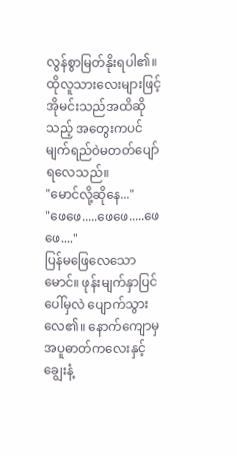လွန်စွာမြတ်နိုးရပါ၏။ ထိုလူသားလေးများဖြင့် အိုမင်းသည်အထိဆိုသည့် အတွေးကပင် မျက်ရည်ဝဲမတတ်ပျော်ရလေသည်။
"မောင်လို့ဆိုနေ..."
"ဖေဖေ.....ဖေဖေ.....ဖေဖေ...."
ပြန်မဖြေလေသောမောင်။ ဖုန်းမျက်နှာပြင်ပေါ်မှလဲ ပျောက်သွားလေ၏။ နောက်ကျောမှ အပူဓာတ်ကလေးနှင့် ချွေးနံ့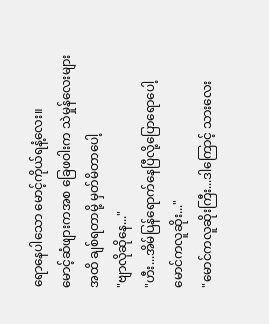ရောနေပါသော မောင့်ကိုယ်ရနံ့လေး။
မောင့်ဆံဖျားကအစ ခြေဖဝါးက သဲမှုန်လေးများအထိ ချစ်ရတာမို့ မှတ်မိတာပေါ့
"ဗျာလိုဆိုနေ..."
"ဟီး...အိမ်ပြန်ရောက်နေပြီလို့ပြောရောပေါ့
မောင်ကလူဆိုး..."
"မောင်ကလူဆိုးကြီး...ဒါကြောင့် သားလေး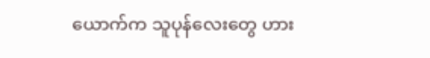ယောက်က သူပုန်လေးတွေ ဟား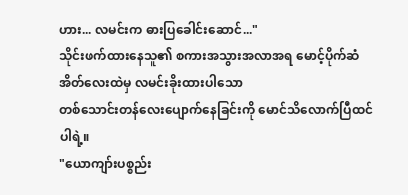ဟား... လမင်းက ဓားပြခေါင်းဆောင်..."
သိုင်းဖက်ထားနေသူ၏ စကားအသွားအလာအရ မောင့်ပိုက်ဆံအိတ်လေးထဲမှ လမင်းခိုးထားပါသော
တစ်သောင်းတန်လေးပျောက်နေခြင်းကို မောင်သိလောက်ပြီထင်ပါရဲ့။
"ယောကျာ်းပစ္စည်း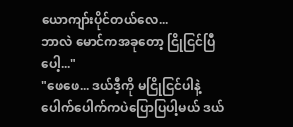ယောကျာ်းပိုင်တယ်လေ...
ဘာလဲ မောင်ကအခုတော့ ငြိုငြင်ပြီပေါ့..."
"ဖေဖေ... ဒယ်ဒီ့ကို မငြိုငြင်ပါနဲ့ ပေါက်ပေါက်ကပဲပြောပြပါ့မယ် ဒယ်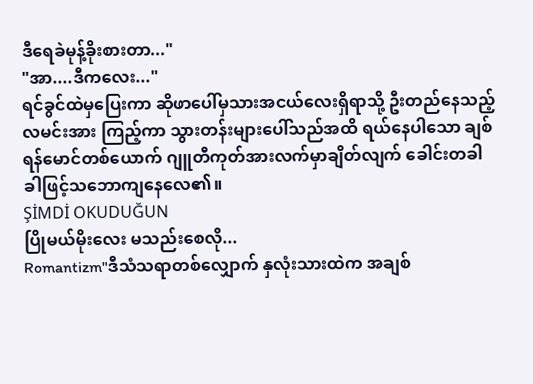ဒီရေခဲမုန့်ခိုးစားတာ..."
"အာ....ဒီကလေး..."
ရင်ခွင်ထဲမှပြေးကာ ဆိုဖာပေါ်မှသားအငယ်လေးရှိရာသို့ ဦးတည်နေသည့်လမင်းအား ကြည့်ကာ သွားတန်းများပေါ်သည်အထိ ရယ်နေပါသော ချစ်ရန်မောင်တစ်ယောက် ဂျူတီကုတ်အားလက်မှာချိတ်လျက် ခေါင်းတခါခါဖြင့်သဘောကျနေလေ၏။
ŞİMDİ OKUDUĞUN
ပြိုမယ်မိုးလေး မသည်းစေလို...
Romantizm"ဒီသံသရာတစ်လျှောက် နှလုံးသားထဲက အချစ်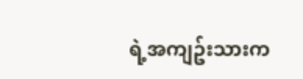ရဲ့အကျဥ်းသားက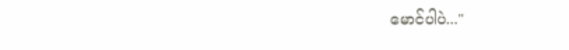မောင်ပါပဲ..."